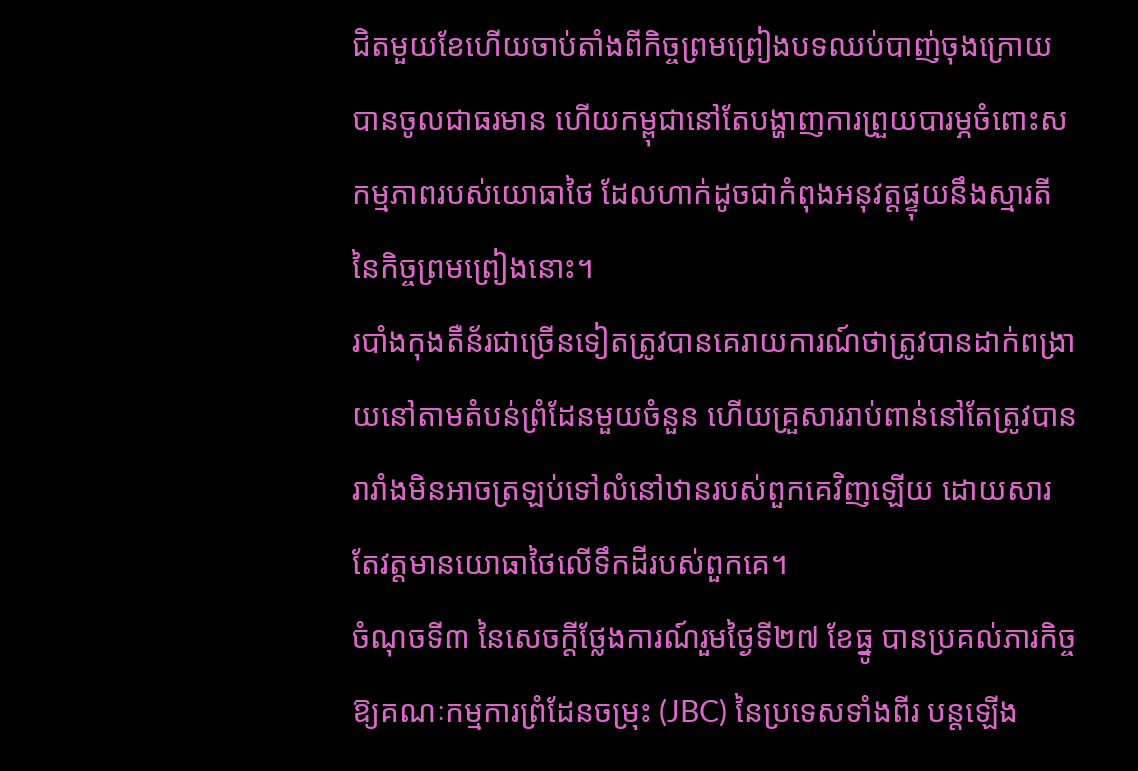ជិតមួយខែហើយចាប់តាំងពីកិច្ចព្រមព្រៀងបទឈប់បាញ់ចុងក្រោយបានចូលជាធរមាន ហើយកម្ពុជានៅតែបង្ហាញការព្រួយបារម្ភចំពោះសកម្មភាពរបស់យោធាថៃ ដែលហាក់ដូចជាកំពុងអនុវត្តផ្ទុយនឹងស្មារតីនៃកិច្ចព្រមព្រៀងនោះ។
របាំងកុងតឺន័រជាច្រើនទៀតត្រូវបានគេរាយការណ៍ថាត្រូវបានដាក់ពង្រាយនៅតាមតំបន់ព្រំដែនមួយចំនួន ហើយគ្រួសាររាប់ពាន់នៅតែត្រូវបានរារាំងមិនអាចត្រឡប់ទៅលំនៅឋានរបស់ពួកគេវិញឡើយ ដោយសារតែវត្តមានយោធាថៃលើទឹកដីរបស់ពួកគេ។
ចំណុចទី៣ នៃសេចក្ដីថ្លែងការណ៍រួមថ្ងៃទី២៧ ខែធ្នូ បានប្រគល់ភារកិច្ចឱ្យគណៈកម្មការព្រំដែនចម្រុះ (JBC) នៃប្រទេសទាំងពីរ បន្តឡើង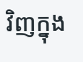វិញក្នុង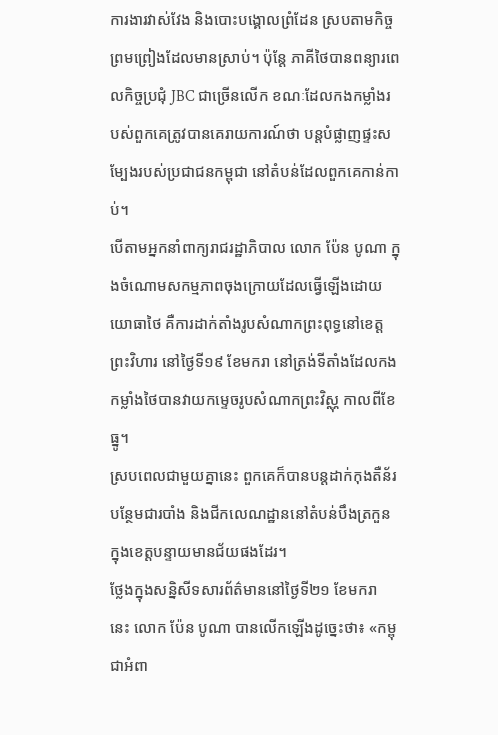ការងារវាស់វែង និងបោះបង្គោលព្រំដែន ស្របតាមកិច្ចព្រមព្រៀងដែលមានស្រាប់។ ប៉ុន្តែ ភាគីថៃបានពន្យារពេលកិច្ចប្រជុំ JBC ជាច្រើនលើក ខណៈដែលកងកម្លាំងរបស់ពួកគេត្រូវបានគេរាយការណ៍ថា បន្តបំផ្លាញផ្ទះសម្បែងរបស់ប្រជាជនកម្ពុជា នៅតំបន់ដែលពួកគេកាន់កាប់។
បើតាមអ្នកនាំពាក្យរាជរដ្ឋាភិបាល លោក ប៉ែន បូណា ក្នុងចំណោមសកម្មភាពចុងក្រោយដែលធ្វើឡើងដោយយោធាថៃ គឺការដាក់តាំងរូបសំណាកព្រះពុទ្ធនៅខេត្តព្រះវិហារ នៅថ្ងៃទី១៩ ខែមករា នៅត្រង់ទីតាំងដែលកងកម្លាំងថៃបានវាយកម្ទេចរូបសំណាកព្រះវិស្ណុ កាលពីខែធ្នូ។
ស្របពេលជាមួយគ្នានេះ ពួកគេក៏បានបន្តដាក់កុងតឺន័របន្ថែមជារបាំង និងជីកលេណដ្ឋាននៅតំបន់បឹងត្រកួន ក្នុងខេត្តបន្ទាយមានជ័យផងដែរ។
ថ្លែងក្នុងសន្និសីទសារព័ត៌មាននៅថ្ងៃទី២១ ខែមករា នេះ លោក ប៉ែន បូណា បានលើកឡើងដូច្នេះថា៖ «កម្ពុជាអំពា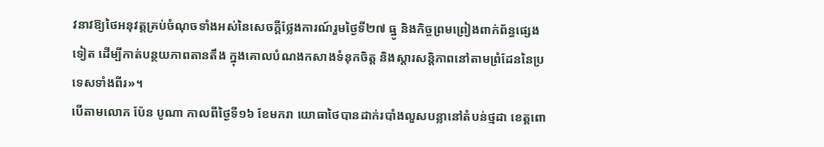វនាវឱ្យថៃអនុវត្តគ្រប់ចំណុចទាំងអស់នៃសេចក្តីថ្លែងការណ៍រួមថ្ងៃទី២៧ ធ្នូ និងកិច្ចព្រមព្រៀងពាក់ព័ន្ធផ្សេងទៀត ដើម្បីកាត់បន្ថយភាពតានតឹង ក្នុងគោលបំណងកសាងទំនុកចិត្ត និងស្តារសន្តិភាពនៅតាមព្រំដែននៃប្រទេសទាំងពីរ»។
បើតាមលោក ប៉ែន បូណា កាលពីថ្ងៃទី១៦ ខែមករា យោធាថៃបានដាក់របាំងលួសបន្លានៅតំបន់ថ្មដា ខេត្តពោ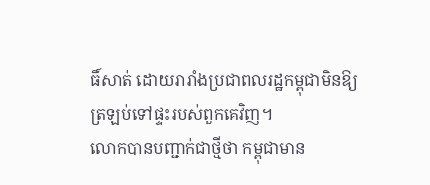ធិ៍សាត់ ដោយរារាំងប្រជាពលរដ្ឋកម្ពុជាមិនឱ្យត្រឡប់ទៅផ្ទះរបស់ពួកគេវិញ។
លោកបានបញ្ជាក់ជាថ្មីថា កម្ពុជាមាន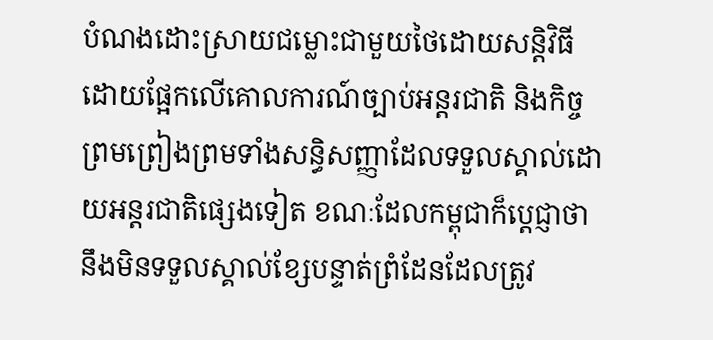បំណងដោះស្រាយជម្លោះជាមួយថៃដោយសន្តិវិធី ដោយផ្អែកលើគោលការណ៍ច្បាប់អន្តរជាតិ និងកិច្ចព្រមព្រៀងព្រមទាំងសន្ធិសញ្ញាដែលទទួលស្គាល់ដោយអន្តរជាតិផ្សេងទៀត ខណៈដែលកម្ពុជាក៏ប្តេជ្ញាថានឹងមិនទទួលស្គាល់ខ្សែបន្ទាត់ព្រំដែនដែលត្រូវ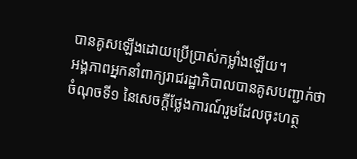បានគូសឡើងដោយប្រើប្រាស់កម្លាំងឡើយ។
អង្គភាពអ្នកនាំពាក្យរាជរដ្ឋាភិបាលបានគូសបញ្ជាក់ថា ចំណុចទី១ នៃសេចក្តីថ្លែងការណ៍រួមដែលចុះហត្ថ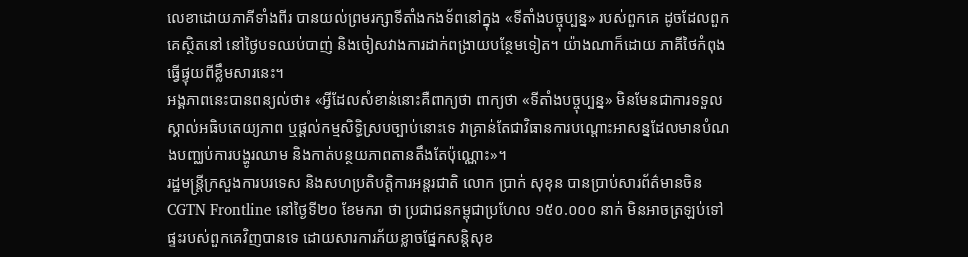លេខាដោយភាគីទាំងពីរ បានយល់ព្រមរក្សាទីតាំងកងទ័ពនៅក្នុង «ទីតាំងបច្ចុប្បន្ន» របស់ពួកគេ ដូចដែលពួកគេស្ថិតនៅ នៅថ្ងៃបទឈប់បាញ់ និងចៀសវាងការដាក់ពង្រាយបន្ថែមទៀត។ យ៉ាងណាក៏ដោយ ភាគីថៃកំពុងធ្វើផ្ទុយពីខ្លឹមសារនេះ។
អង្គភាពនេះបានពន្យល់ថា៖ «អ្វីដែលសំខាន់នោះគឺពាក្យថា ពាក្យថា «ទីតាំងបច្ចុប្បន្ន» មិនមែនជាការទទួលស្គាល់អធិបតេយ្យភាព ឬផ្តល់កម្មសិទ្ធិស្របច្បាប់នោះទេ វាគ្រាន់តែជាវិធានការបណ្តោះអាសន្នដែលមានបំណងបញ្ឈប់ការបង្ហូរឈាម និងកាត់បន្ថយភាពតានតឹងតែប៉ុណ្ណោះ»។
រដ្ឋមន្ត្រីក្រសួងការបរទេស និងសហប្រតិបត្តិការអន្តរជាតិ លោក ប្រាក់ សុខុន បានប្រាប់សារព័ត៌មានចិន CGTN Frontline នៅថ្ងៃទី២០ ខែមករា ថា ប្រជាជនកម្ពុជាប្រហែល ១៥០.០០០ នាក់ មិនអាចត្រឡប់ទៅផ្ទះរបស់ពួកគេវិញបានទេ ដោយសារការភ័យខ្លាចផ្នែកសន្តិសុខ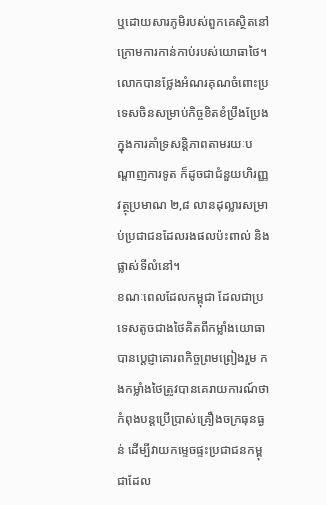ឬដោយសារភូមិរបស់ពួកគេស្ថិតនៅក្រោមការកាន់កាប់របស់យោធាថៃ។
លោកបានថ្លែងអំណរគុណចំពោះប្រទេសចិនសម្រាប់កិច្ចខិតខំប្រឹងប្រែងក្នុងការគាំទ្រសន្តិភាពតាមរយៈបណ្តាញការទូត ក៏ដូចជាជំនួយហិរញ្ញវត្ថុប្រមាណ ២,៨ លានដុល្លារសម្រាប់ប្រជាជនដែលរងផលប៉ះពាល់ និងផ្លាស់ទីលំនៅ។
ខណៈពេលដែលកម្ពុជា ដែលជាប្រទេសតូចជាងថៃគិតពីកម្លាំងយោធា បានប្តេជ្ញាគោរពកិច្ចព្រមព្រៀងរួម កងកម្លាំងថៃត្រូវបានគេរាយការណ៍ថា កំពុងបន្តប្រើប្រាស់គ្រឿងចក្រធុនធ្ងន់ ដើម្បីវាយកម្ទេចផ្ទះប្រជាជនកម្ពុជាដែល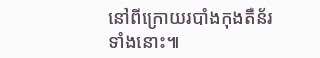នៅពីក្រោយរបាំងកុងតឺន័រទាំងនោះ៕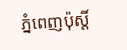ភ្នំពេញប៉ុស្តិ៍